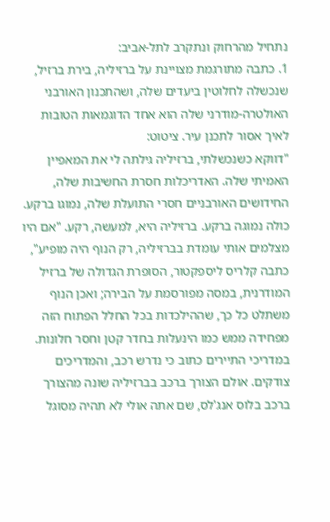נתחיל מהרחוק ונתקרב לתל-אביב:
1. כתבה מתורגמת מצויינת על ברזיליה, בירת ברזיל, שנכשלה לחלוטין ביעדים שלה, ושהתכנון האורבני האולטרה-מודרני שלה הוא אחד הדוגמאות הטובות לאיך אסור לתכנן עיר. ציטוט:
"דווקא כשנכשלתי, ברזיליה גילתה לי את המאפיין האמיתי שלה. האדריכלות חסרת החשיבות שלה, החידושים האורבניים חסרי התועלת שלה, נמוגו ברקע. כולה נמוגה ברקע. ברזיליה היא, למעשה, רקע. "אם היו מצלמים אותי עומדת בברזיליה, רק הנוף היה מופיע", כתבה קלריס ליספקטור, הסופרת הגדולה של ברזיל המודרנית, במסה מפורסמת על הבירה; ואכן הנוף משתלט כל כך, שההילכדות בכל החלל הפתוח הזה מפחידה ממש כמו הינעלות בחדר קטן וחסר חלונות. במדריכי התיירים כתוב כי נדרש רכב, והמדריכים צודקים. אולם הצורך ברכב בברזיליה שונה מהצורך ברכב בלוס אנג'לס, שם אתה אולי לא תהיה מסוגל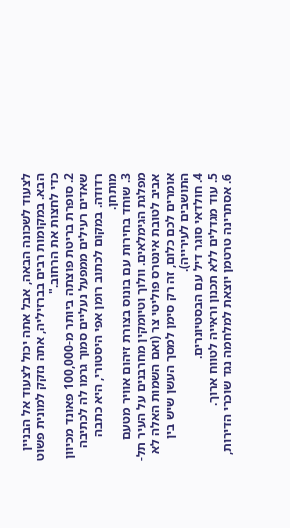לצעוד לשכונה הבאה, אבל אתה יכול לצעוד אל הבניין הבא. במקומות רבים בברזיליה, אתה נזקק למונית פשוט כדי לחצות את הרחוב."
2. סופרת בריטת פוצתה ביותר מ-100,000 פאונד מכיוון שאדים רעילים ממפעל נעליים סמוך גרמו לה לכתיבה רדודה. במקום לכתוב רומן אפי היסטורי, היא כתבה מותחן.
3. שוחד בחירות עם בונוס בצורת זיהום אוויר מטעם מפלגת הגימלאים. וולוך וטיומקין מחרבנים על העיר תל-אביב לטובת אינטרס פוליטי צר (ואם השמות האלה לא אומרים לכם כלום, זה רק סימן למסך העשן שיש בין התושבים לעירייה).
4. חולדאי סוגר דיל עם הבסטיונרים.
5. עוד מגדלים ללא תכנון וראייה לטווח ארוך.
6. אסתרינה טרטמן יוצאת למלחמה נגד שוכרי הדירות,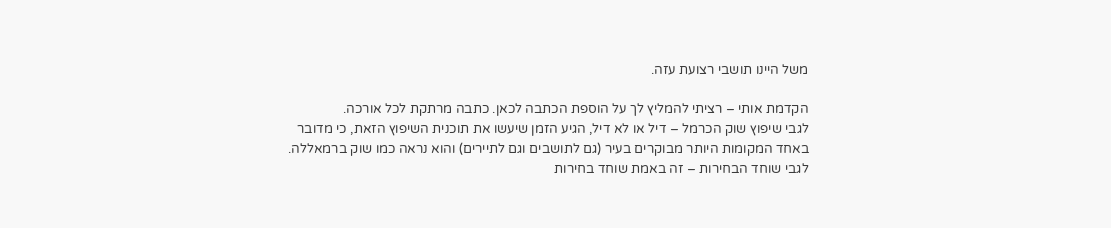משל היינו תושבי רצועת עזה.

הקדמת אותי – רציתי להמליץ לך על הוספת הכתבה לכאן. כתבה מרתקת לכל אורכה.
לגבי שיפוץ שוק הכרמל – דיל או לא דיל, הגיע הזמן שיעשו את תוכנית השיפוץ הזאת, כי מדובר באחד המקומות היותר מבוקרים בעיר (גם לתושבים וגם לתיירים) והוא נראה כמו שוק ברמאללה.
לגבי שוחד הבחירות – זה באמת שוחד בחירות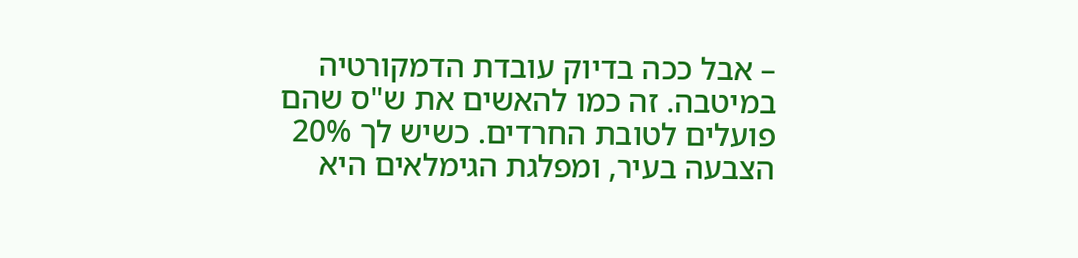– אבל ככה בדיוק עובדת הדמקורטיה במיטבה. זה כמו להאשים את ש"ס שהם פועלים לטובת החרדים. כשיש לך 20% הצבעה בעיר, ומפלגת הגימלאים היא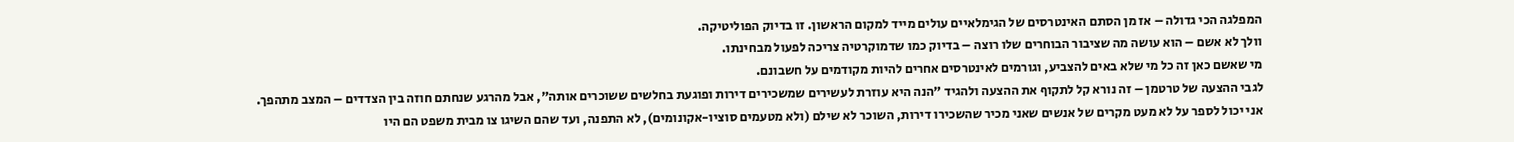המפלגה הכי גדולה – אז מן הסתם האינטרסים של הגימלאיים עולים מייד למקום הראשון. זו בדיוק הפוליטיקה.
וולך לא אשם – הוא עושה מה שציבור הבוחרים שלו רוצה – בדיוק כמו שדמוקרטיה צריכה לפעול מבחינתו.
מי שאשם כאן זה כל מי שלא באים להצביע, וגורמים לאינטרסים אחרים להיות מקודמים על חשבונם.
לגבי ההצעה של טרטמן – זה נורא קל לתקוף את ההצעה ולהגיד "הנה היא עוזרת לעשירים שמשכירים דירות ופוגעת בחלשים ששוכרים אותה", אבל מהרגע שנחתם חוזה בין הצדדים – המצב מתהפך.
אני יכול לספר על לא מעט מקרים של אנשים שאני מכיר שהשכירו דירות, השוכר לא שילם (ולא מטעמים סוציו-אקונומים), לא התפנה, ועד שהם השיגו צו מבית משפט הם היו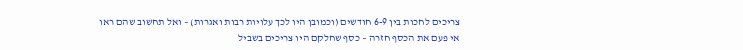צריכים לחכות בין 6-9 חודשים (וכמובן היו לכך עלויות רבות ואגרות) – ואל תחשוב שהם ראו אי פעם את הכסף חזרה – כסף שחלקם היו צריכים בשביל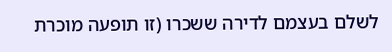לשלם בעצמם לדירה ששכרו (זו תופעה מוכרת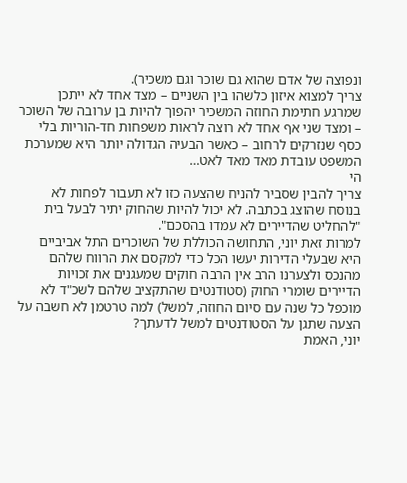ונפוצה של אדם שהוא גם שוכר וגם משכיר).
צריך למצוא איזון כלשהו בין השניים – מצד אחד לא ייתכן שמרגע חתימת החוזה המשכיר יהפוך להיות בן ערובה של השוכר – ומצד שני אף אחד לא רוצה לראות משפחות חד-הוריות בלי כסף שנזרקים לרחוב – כאשר הבעיה הגדולה יותר היא שמערכת המשפט עובדת מאד מאד לאט…
הי
צריך להבין שסביר להניח שהצעה כזו לא תעבור לפחות לא בנוסח שהוצג בכתבה. לא יכול להיות שהחוק יתיר לבעל בית "להחליט שהדיירים לא עמדו בהסכם".
למרות זאת יוני, התחושה הכוללת של השוכרים התל אביביים היא שבעלי הדירות יעשו הכל כדי למקסם את הרווח שלהם מהנכס ולצערנו הרב אין הרבה חוקים שמעגנים את זכויות הדיירים שומרי החוק (סטודנטים שהתקציב שלהם לשכ"ד לא מוכפל כל שנה עם סיום החוזה, למשל) למה טרטמן לא חשבה על הצעה שתגן על הסטודנטים למשל לדעתך?
יוני, האמת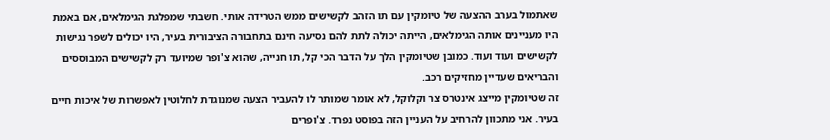שאתמול בערב ההצעה של טיומקין עם תו הזהב לקשישים ממש הטרידה אותי. חשבתי שמפלגת הגימלאים, אם באמת היו מעניינים אותה הגימלאים, הייתה יכולה לתת להם נסיעה חינם בתחבורה הציבורית בעיר, היו יכולים לשפר נגישות לקשישים ועוד ועוד. כמובן שטיומקין הלך על הדבר הכי קל, תו חנייה, שהוא צ'ופר שמיועד רק לקשישים המבוססים והבריאים שעדיין מחזיקים רכב.
זה שטיומקין מייצג אינטרס צר וקלוקל, לא אומר שמותר לו להעביר הצעה שמנוגדת לחלוטין לאפשרות של איכות חיים בעיר. אני מתכוון להרחיב על העניין הזה בפוסט נפרד. צ'ופרים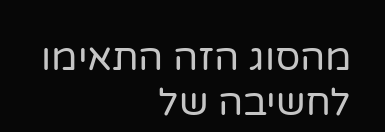מהסוג הזה התאימו לחשיבה של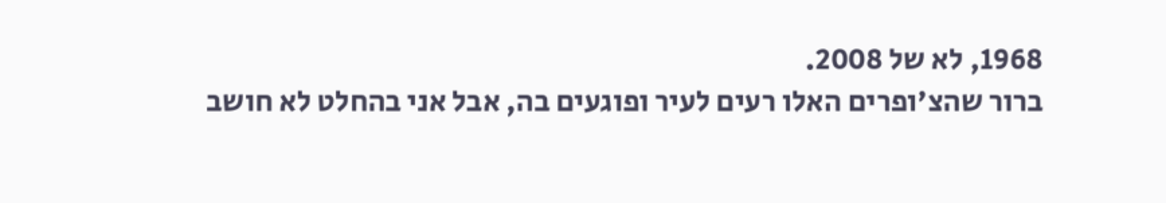1968, לא של 2008.
ברור שהצ'ופרים האלו רעים לעיר ופוגעים בה, אבל אני בהחלט לא חושב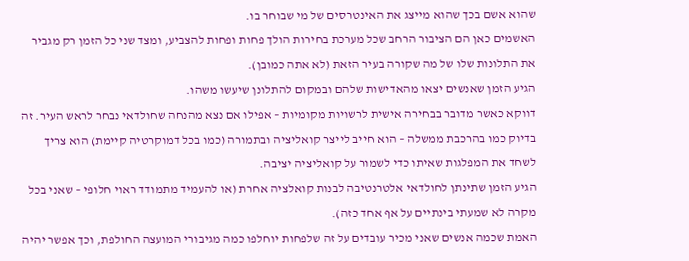שהוא אשם בכך שהוא מייצג את האינטרסים של מי שבוחר בו.
האשמים כאן הם הציבור הרחב שכל מערכת בחירות הולך פחות ופחות להצביע, ומצד שני כל הזמן רק מגביר את התלונות שלו של מה שקורה בעיר הזאת (לא אתה כמובן).
הגיע הזמן שאנשים יצאו מהאדישות שלהם ובמקום להתלונן שיעשו משהו.
דווקא כאשר מדובר בבחירה אישית לרשויות מקומיות – אפילו אם נצא מהנחה שחולדאי נבחר לראש העיר. זה בדיוק כמו בהרכבת ממשלה – הוא חייב לייצר קואליציה ובתמורה (כמו בכל דמוקרטיה קיימת) הוא צריך לשחד את המפלגות שאיתו כדי לשמור על קואליציה יציבה.
הגיע הזמן שתינתן לחולדאי אלטרנטיבה לבנות קואלציה אחרת (או להעמיד מתמודד ראוי חלופי – שאני בכל מקרה לא שמעתי בינתיים על אף אחד כזה).
האמת שכמה אנשים שאני מכיר עובדים על זה שלפחות יוחלפו כמה מגיבורי המועצה החולפת, וכך אפשר יהיה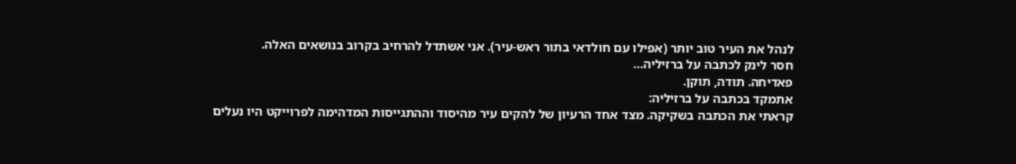לנהל את העיר טוב יותר (אפילו עם חולדאי בתור ראש-עיר). אני אשתדל להרחיב בקרוב בנושאים האלה.
חסר לינק לכתבה על ברזיליה…
פאדיחה. תודה, תוקן.
אתמקד בכתבה על ברזיליה:
קראתי את הכתבה בשקיקה. מצד אחד הרעיון של להקים עיר מהיסוד וההתגייסות המדהימה לפרוייקט היו נעלים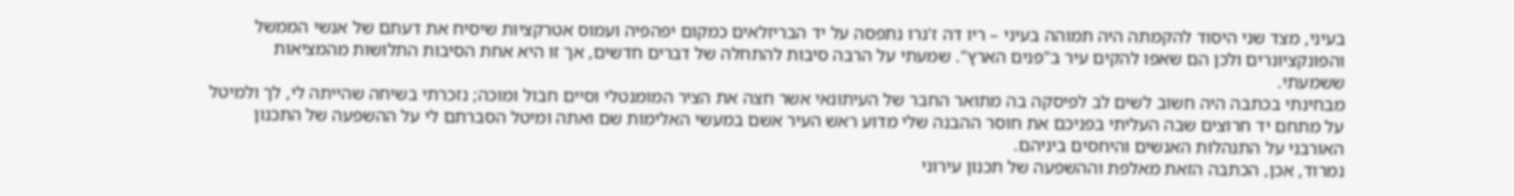בעיני, מצד שני היסוד להקמתה היה תמוהה בעיני – ריו דה ז'נרו נתפסה על יד הבריזלאים כמקום יפהפיה ועמוס אטרקציות שיסיח את דעתם של אנשי הממשל והפונקציונרים ולכן הם שאפו להקים עיר ב"פנים הארץ". שמעתי על הרבה סיבות להתחלה של דברים חדשים, אך זו היא אחת הסיבות התלושות מהמציאות ששמעתי.
מבחינתי בכתבה היה חשוב לשים לב לפיסקה בה מתואר החבר של העיתונאי אשר חצה את הציר המומנטלי וסיים חבול ומוכה; נזכרתי בשיחה שהייתה לי, לך ולמיטל על מתחם יד חרוצים שבה העליתי בפניכם את חוסר ההבנה שלי מדוע ראש העיר אשם במעשי האלימות שם ואתה ומיטל הסברתם לי על ההשפעה של התכנון האורבני על התנהלות האנשים והיחסים ביניהם.
נמרוד, אכן, הכתבה הזאת מאלפת וההשפעה של תכנון עירוני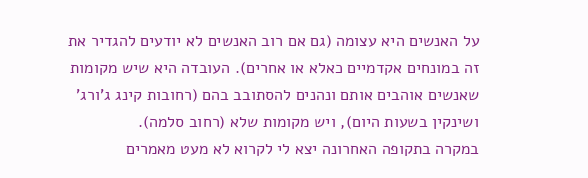על האנשים היא עצומה (גם אם רוב האנשים לא יודעים להגדיר את זה במונחים אקדמיים כאלא או אחרים). העובדה היא שיש מקומות שאנשים אוהבים אותם ונהנים להסתובב בהם (רחובות קינג ג'ורג' ושינקין בשעות היום), ויש מקומות שלא (רחוב סלמה).
במקרה בתקופה האחרונה יצא לי לקרוא לא מעט מאמרים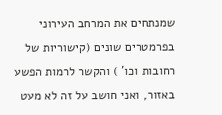שמנתחים את המרחב העירוני בפרמטרים שונים (קישוריות של רחובות וכו' ) והקשר לרמות הפשע באזור, ואני חושב על זה לא מעט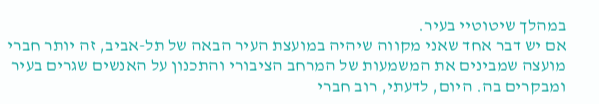במהלך שיטוטיי בעיר.
אם יש דבר אחד שאני מקווה שיהיה במועצת העיר הבאה של תל-אביב, זה יותר חברי מועצה שמבינים את המשמעות של המרחב הציבורי והתכנון על האנשים שגרים בעיר ומבקרים בה. היום, לדעתי, רוב חברי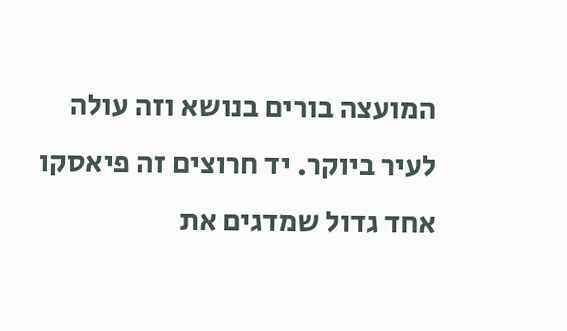המועצה בורים בנושא וזה עולה לעיר ביוקר. יד חרוצים זה פיאסקו אחד גדול שמדגים את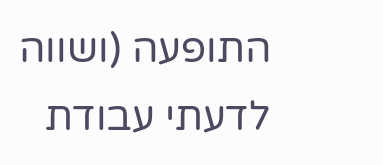התופעה (ושווה לדעתי עבודת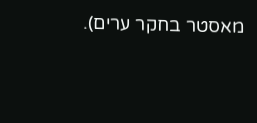מאסטר בחקר ערים).